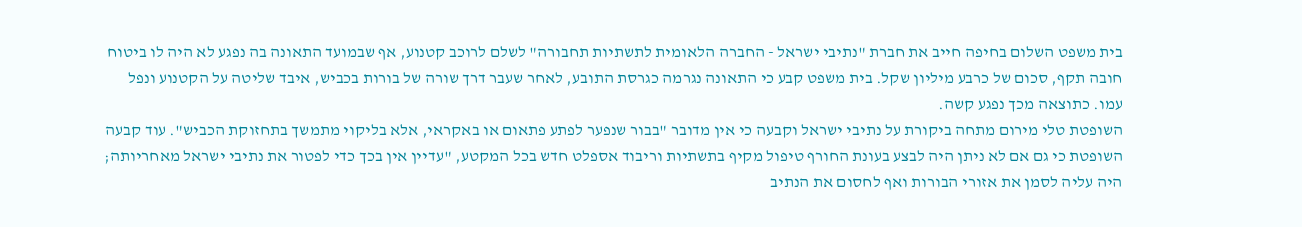בית משפט השלום בחיפה חייב את חברת "נתיבי ישראל - החברה הלאומית לתשתיות תחבורה" לשלם לרוכב קטנוע, אף שבמועד התאונה בה נפגע לא היה לו ביטוח חובה תקף, סכום של כרבע מיליון שקל. בית משפט קבע כי התאונה נגרמה כגרסת התובע, לאחר שעבר דרך שורה של בורות בכביש, איבד שליטה על הקטנוע ונפל עמו. כתוצאה מכך נפגע קשה.
השופטת טלי מירום מתחה ביקורת על נתיבי ישראל וקבעה כי אין מדובר "בבור שנפער לפתע פתאום או באקראי, אלא בליקוי מתמשך בתחזוקת הכביש". עוד קבעה השופטת כי גם אם לא ניתן היה לבצע בעונת החורף טיפול מקיף בתשתיות וריבוד אספלט חדש בכל המקטע, "עדיין אין בכך כדי לפטור את נתיבי ישראל מאחריותה; היה עליה לסמן את אזורי הבורות ואף לחסום את הנתיב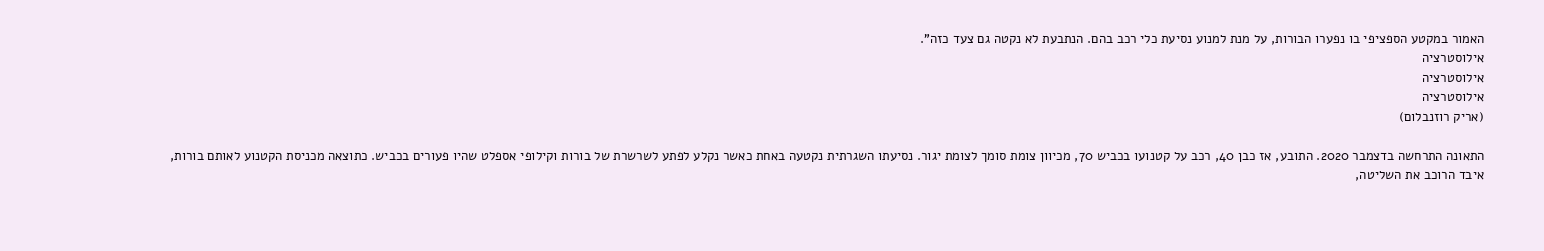האמור במקטע הספציפי בו נפערו הבורות, על מנת למנוע נסיעת כלי רכב בהם. הנתבעת לא נקטה גם צעד כזה".
אילוסטרציה
אילוסטרציה
אילוסטרציה
(אריק רוזנבלום)

התאונה התרחשה בדצמבר 2020. התובע, אז כבן 40, רכב על קטנועו בכביש 70, מכיוון צומת סומך לצומת יגור. נסיעתו השגרתית נקטעה באחת כאשר נקלע לפתע לשרשרת של בורות וקילופי אספלט שהיו פעורים בכביש. כתוצאה מכניסת הקטנוע לאותם בורות, איבד הרוכב את השליטה,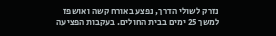נזרק לשולי הדרך, נפצע באורח קשה ואושפז למשך 25 ימים בבית החולים. בעקבות הפציעה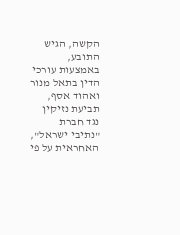הקשה, הגיש התובע, באמצעות עורכי הדין בתאל מנור ואהוד אסף, תביעת נזיקין נגד חברת "נתיבי ישראל", האחראית על פי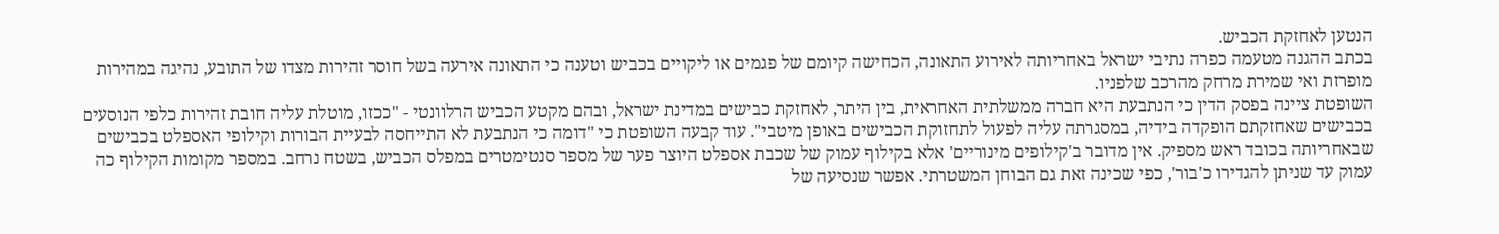הנטען לאחזקת הכביש.
בכתב ההגנה מטעמה כפרה נתיבי ישראל באחריותה לאירוע התאונה, הכחישה קיומם של פגמים או ליקויים בכביש וטענה כי התאונה אירעה בשל חוסר זהירות מצדו של התובע, נהיגה במהירות מופרזת ואי שמירת מרחק מהרכב שלפניו.
השופטת ציינה בפסק הדין כי הנתבעת היא חברה ממשלתית האחראית, בין היתר, לאחזקת כבישים במדינת ישראל, ובהם מקטע הכביש הרלוונטי - "ככזו, מוטלת עליה חובת זהירות כלפי הנוסעים בכבישים שאחזקתם הופקדה בידיה, במסגרתה עליה לפעול לתחזוקת הכבישים באופן מיטבי". עוד קבעה השופטת כי "דומה כי הנתבעת לא התייחסה לבעיית הבורות וקילופי האספלט בכבישים שבאחריותה בכובד ראש מספיק. אין מדובר ב'קילופים מינוריים' אלא בקילוף עמוק של שכבת אספלט היוצר פער של מספר סנטימטרים במפלס הכביש, בשטח נרחב. במספר מקומות הקילוף כה עמוק עד שניתן להגדירו כ'בור', כפי שכינה זאת גם הבוחן המשטרתי. אפשר שנסיעה של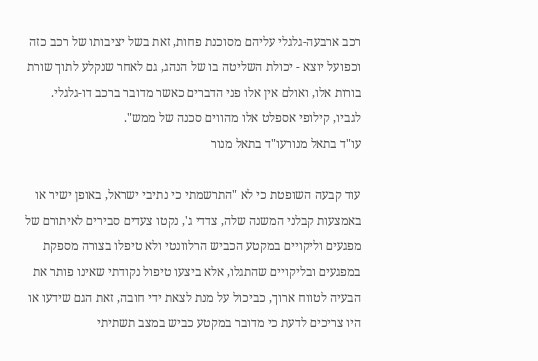רכב ארבעה-גלגלי עליהם מסוכנת פחות, זאת בשל יציבותו של רכב כזה וכפועל יוצא - יכולת השליטה בו של הנהג, גם לאחר שנקלע לתוך שורת בורות אלו, ואולם אין אלו פני הדברים כאשר מדובר ברכב דו-גלגלי. לגביו, קילופי אספלט אלו מהווים סכנה של ממש".
עו"ד בתאל מנורעו"ד בתאל מנור

עוד קבעה השופטת כי לא "התרשמתי כי נתיבי ישראל, באופן ישיר או באמצעות קבלני המשנה שלה, צדדי ג', נקטו צעדים סבירים לאיתורם של מפגעים וליקויים במקטע הכביש הרלוונטי ולא טיפלו בצורה מספקת במפגעים ובליקויים שהתגלו, אלא ביצעו טיפול נקודתי שאינו פותר את הבעיה לטווח ארוך, כביכול על מנת לצאת ידי חובה, זאת הגם שידעו או היו צריכים לדעת כי מדובר במקטע כביש במצב תשתיתי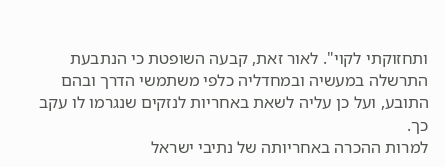ותחזוקתי לקוי". לאור זאת, קבעה השופטת כי הנתבעת התרשלה במעשיה ובמחדליה כלפי משתמשי הדרך ובהם התובע, ועל כן עליה לשאת באחריות לנזקים שנגרמו לו עקב כך.
למרות ההכרה באחריותה של נתיבי ישראל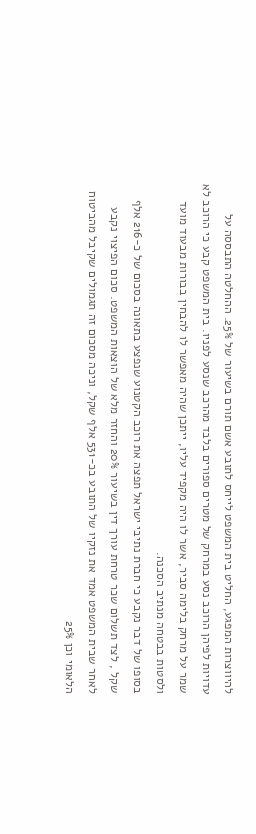להיווצרות המפגע, החליט בית המשפט לייחס לתובע אשם תורם בשיעור של 25%. ההחלטה התבססה על עדויות לפיהן הרוכב נסע במרחק של מטרים ספורים בלבד מהרכב שנסע לפניו. בית המשפט קבע כי הרוכב לא שמר על מרחק בלימה סביר, אשר לו היה מקפיד עליו, ייתכן שהיה מאפשר לו להבחין בבורות מבעוד מועד ולסטות בבטחה מנתיב הסכנה.
בסופו של דבר נקבע כי חברת נתיבי ישראל תפצה את רוכב הקטנוע שנפצע בתאונה בסכום של כ-216 אלף שקל , לצד תשלום שכר טרחת עורך דין בשיעור 20% והחזר מלא של הוצאות המשפט. סכום הפיצוי נקבע לאחר שבית המשפט אמד את נזקיו של התובע בכ-531 אלף שקל, וניכה מסכום זה תגמולים שקיבל מהביטוח הלאומי וכן 25%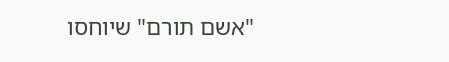"אשם תורם" שיוחסו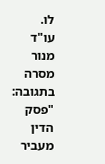לו.
עו"ד מנור מסרה בתגובה: "פסק הדין מעביר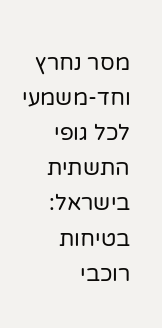מסר נחרץ וחד-משמעי לכל גופי התשתית בישראל: בטיחות רוכבי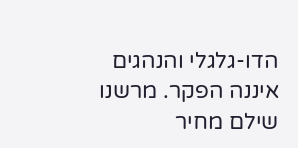הדו-גלגלי והנהגים איננה הפקר. מרשנו שילם מחיר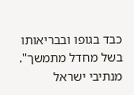כבד בגופו ובבריאותו בשל מחדל מתמשך".
מנתיבי ישראל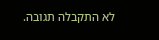לא התקבלה תגובה.